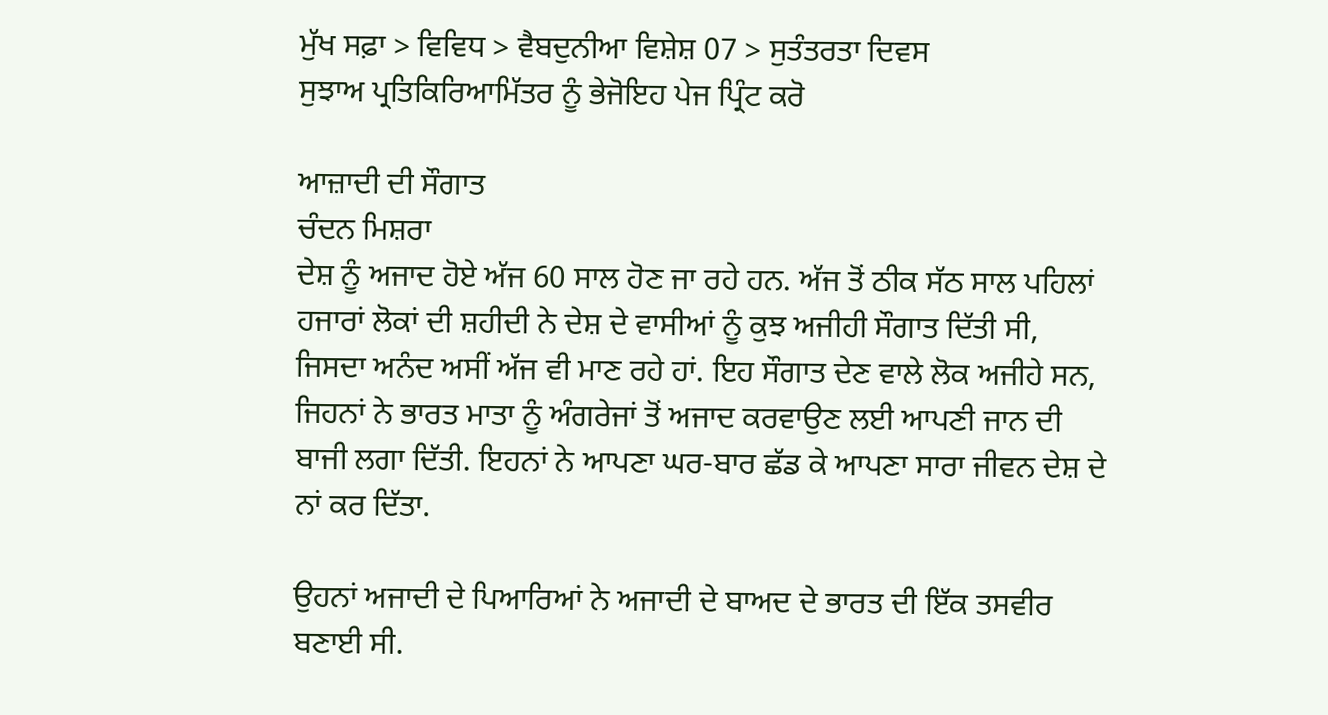ਮੁੱਖ ਸਫ਼ਾ > ਵਿਵਿਧ > ਵੈਬਦੁਨੀਆ ਵਿਸ਼ੇਸ਼ 07 > ਸੁਤੰਤਰਤਾ ਦਿਵਸ
ਸੁਝਾਅ ਪ੍ਰਤਿਕਿਰਿਆਮਿੱਤਰ ਨੂੰ ਭੇਜੋਇਹ ਪੇਜ ਪ੍ਰਿੰਟ ਕਰੋ

ਆਜ਼ਾਦੀ ਦੀ ਸੌਗਾਤ
ਚੰਦਨ ਮਿਸ਼ਰਾ
ਦੇਸ਼ ਨੂੰ ਅਜਾਦ ਹੋਏ ਅੱਜ 60 ਸਾਲ ਹੋਣ ਜਾ ਰਹੇ ਹਨ. ਅੱਜ ਤੋਂ ਠੀਕ ਸੱਠ ਸਾਲ ਪਹਿਲਾਂ ਹਜਾਰਾਂ ਲੋਕਾਂ ਦੀ ਸ਼ਹੀਦੀ ਨੇ ਦੇਸ਼ ਦੇ ਵਾਸੀਆਂ ਨੂੰ ਕੁਝ ਅਜੀਹੀ ਸੌਗਾਤ ਦਿੱਤੀ ਸੀ, ਜਿਸਦਾ ਅਨੰਦ ਅਸੀਂ ਅੱਜ ਵੀ ਮਾਣ ਰਹੇ ਹਾਂ. ਇਹ ਸੌਗਾਤ ਦੇਣ ਵਾਲੇ ਲੋਕ ਅਜੀਹੇ ਸਨ, ਜਿਹਨਾਂ ਨੇ ਭਾਰਤ ਮਾਤਾ ਨੂੰ ਅੰਗਰੇਜਾਂ ਤੋਂ ਅਜਾਦ ਕਰਵਾਉਣ ਲਈ ਆਪਣੀ ਜਾਨ ਦੀ ਬਾਜੀ ਲਗਾ ਦਿੱਤੀ. ਇਹਨਾਂ ਨੇ ਆਪਣਾ ਘਰ-ਬਾਰ ਛੱਡ ਕੇ ਆਪਣਾ ਸਾਰਾ ਜੀਵਨ ਦੇਸ਼ ਦੇ ਨਾਂ ਕਰ ਦਿੱਤਾ.

ਉਹਨਾਂ ਅਜਾਦੀ ਦੇ ਪਿਆਰਿਆਂ ਨੇ ਅਜਾਦੀ ਦੇ ਬਾਅਦ ਦੇ ਭਾਰਤ ਦੀ ਇੱਕ ਤਸਵੀਰ ਬਣਾਈ ਸੀ.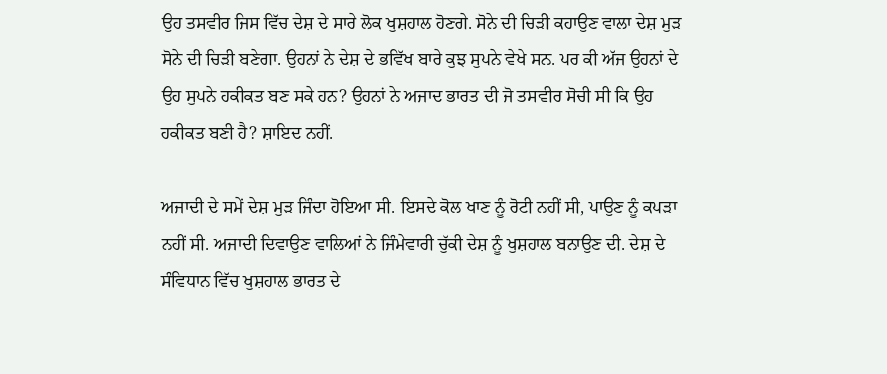ਉਹ ਤਸਵੀਰ ਜਿਸ ਵਿੱਚ ਦੇਸ਼ ਦੇ ਸਾਰੇ ਲੋਕ ਖੁਸ਼ਹਾਲ ਹੋਣਗੇ. ਸੋਨੇ ਦੀ ਚਿੜੀ ਕਹਾਉਣ ਵਾਲਾ ਦੇਸ਼ ਮੁੜ ਸੋਨੇ ਦੀ ਚਿੜੀ ਬਣੇਗਾ. ਉਹਨਾਂ ਨੇ ਦੇਸ਼ ਦੇ ਭਵਿੱਖ ਬਾਰੇ ਕੁਝ ਸੁਪਨੇ ਵੇਖੇ ਸਨ. ਪਰ ਕੀ ਅੱਜ ਉਹਨਾਂ ਦੇ ਉਹ ਸੁਪਨੇ ਹਕੀਕਤ ਬਣ ਸਕੇ ਹਨ? ਉਹਨਾਂ ਨੇ ਅਜਾਦ ਭਾਰਤ ਦੀ ਜੋ ਤਸਵੀਰ ਸੋਚੀ ਸੀ ਕਿ ਉਹ ਹਕੀਕਤ ਬਣੀ ਹੈ? ਸ਼ਾਇਦ ਨਹੀਂ.

ਅਜਾਦੀ ਦੇ ਸਮੇਂ ਦੇਸ਼ ਮੁੜ ਜਿੰਦਾ ਹੋਇਆ ਸੀ. ਇਸਦੇ ਕੋਲ ਖਾਣ ਨੂੰ ਰੋਟੀ ਨਹੀਂ ਸੀ, ਪਾਉਣ ਨੂੰ ਕਪੜਾ ਨਹੀਂ ਸੀ. ਅਜਾਦੀ ਦਿਵਾਉਣ ਵਾਲਿਆਂ ਨੇ ਜਿੰਮੇਵਾਰੀ ਚੁੱਕੀ ਦੇਸ਼ ਨੂੰ ਖੁਸ਼ਹਾਲ ਬਨਾਉਣ ਦੀ. ਦੇਸ਼ ਦੇ ਸੰਵਿਧਾਨ ਵਿੱਚ ਖੁਸ਼ਹਾਲ ਭਾਰਤ ਦੇ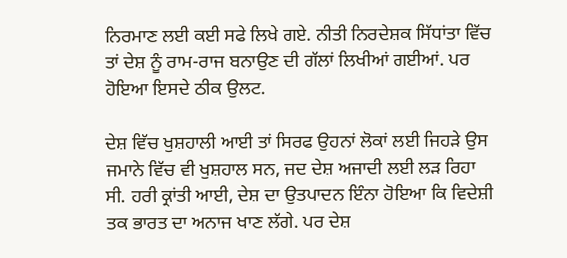ਨਿਰਮਾਣ ਲਈ ਕਈ ਸਫੇ ਲਿਖੇ ਗਏ. ਨੀਤੀ ਨਿਰਦੇਸ਼ਕ ਸਿੱਧਾਂਤਾ ਵਿੱਚ ਤਾਂ ਦੇਸ਼ ਨੂੰ ਰਾਮ-ਰਾਜ ਬਨਾਉਣ ਦੀ ਗੱਲਾਂ ਲਿਖੀਆਂ ਗਈਆਂ. ਪਰ ਹੋਇਆ ਇਸਦੇ ਠੀਕ ਉਲਟ.

ਦੇਸ਼ ਵਿੱਚ ਖੁਸ਼ਹਾਲੀ ਆਈ ਤਾਂ ਸਿਰਫ ਉਹਨਾਂ ਲੋਕਾਂ ਲਈ ਜਿਹੜੇ ਉਸ ਜਮਾਨੇ ਵਿੱਚ ਵੀ ਖੁਸ਼ਹਾਲ ਸਨ, ਜਦ ਦੇਸ਼ ਅਜਾਦੀ ਲਈ ਲੜ ਰਿਹਾ ਸੀ. ਹਰੀ ਕ੍ਰਾਂਤੀ ਆਈ, ਦੇਸ਼ ਦਾ ਉਤਪਾਦਨ ਇੰਨਾ ਹੋਇਆ ਕਿ ਵਿਦੇਸ਼ੀ ਤਕ ਭਾਰਤ ਦਾ ਅਨਾਜ ਖਾਣ ਲੱਗੇ. ਪਰ ਦੇਸ਼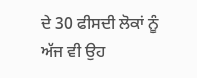ਦੇ 30 ਫੀਸਦੀ ਲੋਕਾਂ ਨੂੰ ਅੱਜ ਵੀ ਉਹ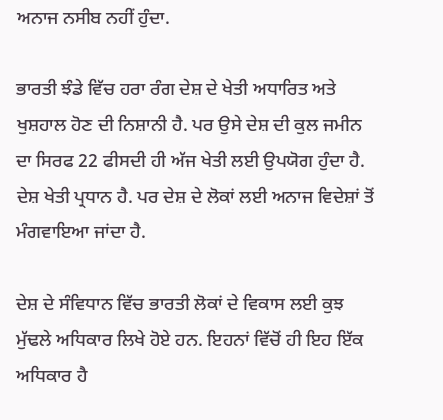ਅਨਾਜ ਨਸੀਬ ਨਹੀਂ ਹੁੰਦਾ.

ਭਾਰਤੀ ਝੰਡੇ ਵਿੱਚ ਹਰਾ ਰੰਗ ਦੇਸ਼ ਦੇ ਖੇਤੀ ਅਧਾਰਿਤ ਅਤੇ ਖੁਸ਼ਹਾਲ ਹੋਣ ਦੀ ਨਿਸ਼ਾਨੀ ਹੈ. ਪਰ ਉਸੇ ਦੇਸ਼ ਦੀ ਕੁਲ ਜਮੀਨ ਦਾ ਸਿਰਫ 22 ਫੀਸਦੀ ਹੀ ਅੱਜ ਖੇਤੀ ਲਈ ਉਪਯੋਗ ਹੁੰਦਾ ਹੈ. ਦੇਸ਼ ਖੇਤੀ ਪ੍ਰਧਾਨ ਹੈ. ਪਰ ਦੇਸ਼ ਦੇ ਲੋਕਾਂ ਲਈ ਅਨਾਜ ਵਿਦੇਸ਼ਾਂ ਤੋਂ ਮੰਗਵਾਇਆ ਜਾਂਦਾ ਹੈ.

ਦੇਸ਼ ਦੇ ਸੰਵਿਧਾਨ ਵਿੱਚ ਭਾਰਤੀ ਲੋਕਾਂ ਦੇ ਵਿਕਾਸ ਲਈ ਕੁਝ ਮੁੱਢਲੇ ਅਧਿਕਾਰ ਲਿਖੇ ਹੋਏ ਹਨ. ਇਹਨਾਂ ਵਿੱਚੋਂ ਹੀ ਇਹ ਇੱਕ ਅਧਿਕਾਰ ਹੈ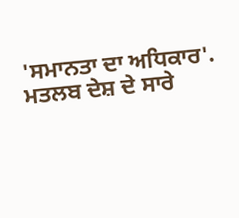'ਸਮਾਨਤਾ ਦਾ ਅਧਿਕਾਰ'. ਮਤਲਬ ਦੇਸ਼ ਦੇ ਸਾਰੇ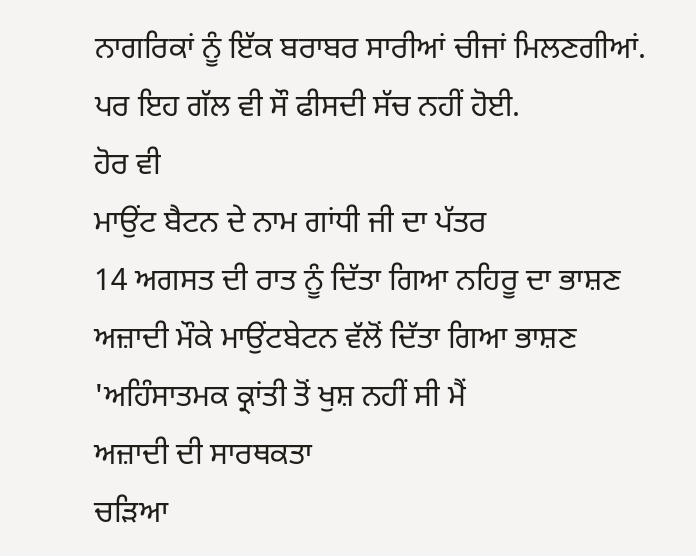ਨਾਗਰਿਕਾਂ ਨੂੰ ਇੱਕ ਬਰਾਬਰ ਸਾਰੀਆਂ ਚੀਜਾਂ ਮਿਲਣਗੀਆਂ. ਪਰ ਇਹ ਗੱਲ ਵੀ ਸੌ ਫੀਸਦੀ ਸੱਚ ਨਹੀਂ ਹੋਈ.
ਹੋਰ ਵੀ
ਮਾਉਂਟ ਬੈਟਨ ਦੇ ਨਾਮ ਗਾਂਧੀ ਜੀ ਦਾ ਪੱਤਰ
14 ਅਗਸਤ ਦੀ ਰਾਤ ਨੂੰ ਦਿੱਤਾ ਗਿਆ ਨਹਿਰੂ ਦਾ ਭਾਸ਼ਣ
ਅਜ਼ਾਦੀ ਮੌਕੇ ਮਾਉਂਟਬੇਟਨ ਵੱਲੋਂ ਦਿੱਤਾ ਗਿਆ ਭਾਸ਼ਣ
'ਅਹਿੰਸਾਤਮਕ ਕ੍ਰਾਂਤੀ ਤੋਂ ਖੁਸ਼ ਨਹੀਂ ਸੀ ਮੈਂ
ਅਜ਼ਾਦੀ ਦੀ ਸਾਰਥਕਤਾ
ਚੜਿਆ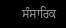ਸੰਸਾਰਿਕ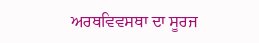ਅਰਥਵਿਵਸਥਾ ਦਾ ਸੂਰਜ